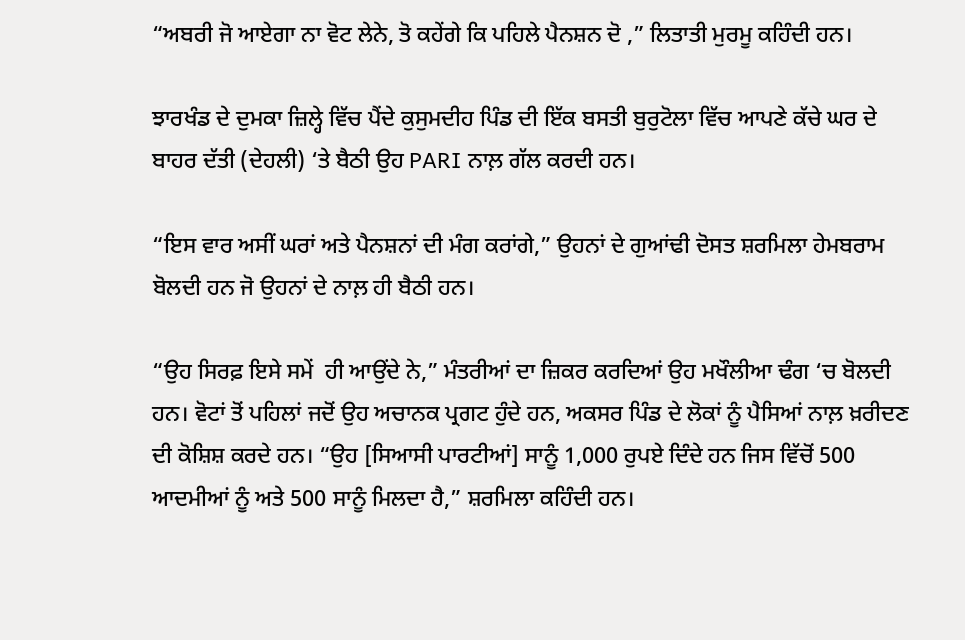“ਅਬਰੀ ਜੋ ਆਏਗਾ ਨਾ ਵੋਟ ਲੇਨੇ, ਤੋ ਕਹੇਂਗੇ ਕਿ ਪਹਿਲੇ ਪੈਨਸ਼ਨ ਦੋ ,” ਲਿਤਾਤੀ ਮੁਰਮੂ ਕਹਿੰਦੀ ਹਨ।

ਝਾਰਖੰਡ ਦੇ ਦੁਮਕਾ ਜ਼ਿਲ੍ਹੇ ਵਿੱਚ ਪੈਂਦੇ ਕੁਸੁਮਦੀਹ ਪਿੰਡ ਦੀ ਇੱਕ ਬਸਤੀ ਬੁਰੁਟੋਲਾ ਵਿੱਚ ਆਪਣੇ ਕੱਚੇ ਘਰ ਦੇ ਬਾਹਰ ਦੱਤੀ (ਦੇਹਲੀ) ‘ਤੇ ਬੈਠੀ ਉਹ PARI ਨਾਲ਼ ਗੱਲ ਕਰਦੀ ਹਨ।

“ਇਸ ਵਾਰ ਅਸੀਂ ਘਰਾਂ ਅਤੇ ਪੈਨਸ਼ਨਾਂ ਦੀ ਮੰਗ ਕਰਾਂਗੇ,” ਉਹਨਾਂ ਦੇ ਗੁਆਂਢੀ ਦੋਸਤ ਸ਼ਰਮਿਲਾ ਹੇਮਬਰਾਮ ਬੋਲਦੀ ਹਨ ਜੋ ਉਹਨਾਂ ਦੇ ਨਾਲ਼ ਹੀ ਬੈਠੀ ਹਨ।

“ਉਹ ਸਿਰਫ਼ ਇਸੇ ਸਮੇਂ  ਹੀ ਆਉਂਦੇ ਨੇ,” ਮੰਤਰੀਆਂ ਦਾ ਜ਼ਿਕਰ ਕਰਦਿਆਂ ਉਹ ਮਖੌਲੀਆ ਢੰਗ ‘ਚ ਬੋਲਦੀ ਹਨ। ਵੋਟਾਂ ਤੋਂ ਪਹਿਲਾਂ ਜਦੋਂ ਉਹ ਅਚਾਨਕ ਪ੍ਰਗਟ ਹੁੰਦੇ ਹਨ, ਅਕਸਰ ਪਿੰਡ ਦੇ ਲੋਕਾਂ ਨੂੰ ਪੈਸਿਆਂ ਨਾਲ਼ ਖ਼ਰੀਦਣ ਦੀ ਕੋਸ਼ਿਸ਼ ਕਰਦੇ ਹਨ। “ਉਹ [ਸਿਆਸੀ ਪਾਰਟੀਆਂ] ਸਾਨੂੰ 1,000 ਰੁਪਏ ਦਿੰਦੇ ਹਨ ਜਿਸ ਵਿੱਚੋਂ 500 ਆਦਮੀਆਂ ਨੂੰ ਅਤੇ 500 ਸਾਨੂੰ ਮਿਲਦਾ ਹੈ,” ਸ਼ਰਮਿਲਾ ਕਹਿੰਦੀ ਹਨ।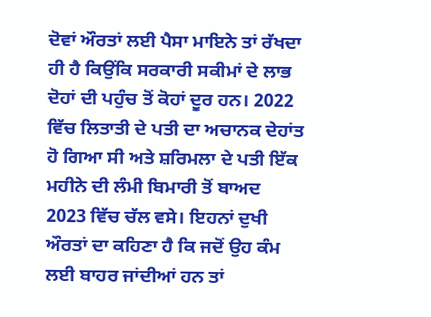ਦੋਵਾਂ ਔਰਤਾਂ ਲਈ ਪੈਸਾ ਮਾਇਨੇ ਤਾਂ ਰੱਖਦਾ ਹੀ ਹੈ ਕਿਉਂਕਿ ਸਰਕਾਰੀ ਸਕੀਮਾਂ ਦੇ ਲਾਭ ਦੋਹਾਂ ਦੀ ਪਹੁੰਚ ਤੋਂ ਕੋਹਾਂ ਦੂਰ ਹਨ। 2022 ਵਿੱਚ ਲਿਤਾਤੀ ਦੇ ਪਤੀ ਦਾ ਅਚਾਨਕ ਦੇਹਾਂਤ ਹੋ ਗਿਆ ਸੀ ਅਤੇ ਸ਼ਰਿਮਲਾ ਦੇ ਪਤੀ ਇੱਕ ਮਹੀਨੇ ਦੀ ਲੰਮੀ ਬਿਮਾਰੀ ਤੋਂ ਬਾਅਦ 2023 ਵਿੱਚ ਚੱਲ ਵਸੇ। ਇਹਨਾਂ ਦੁਖੀ ਔਰਤਾਂ ਦਾ ਕਹਿਣਾ ਹੈ ਕਿ ਜਦੋਂ ਉਹ ਕੰਮ ਲਈ ਬਾਹਰ ਜਾਂਦੀਆਂ ਹਨ ਤਾਂ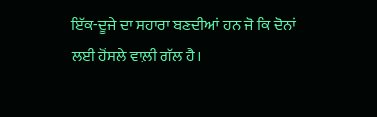ਇੱਕ-ਦੂਜੇ ਦਾ ਸਹਾਰਾ ਬਣਦੀਆਂ ਹਨ ਜੋ ਕਿ ਦੋਨਾਂ ਲਈ ਹੋਂਸਲੇ ਵਾਲ਼ੀ ਗੱਲ ਹੈ।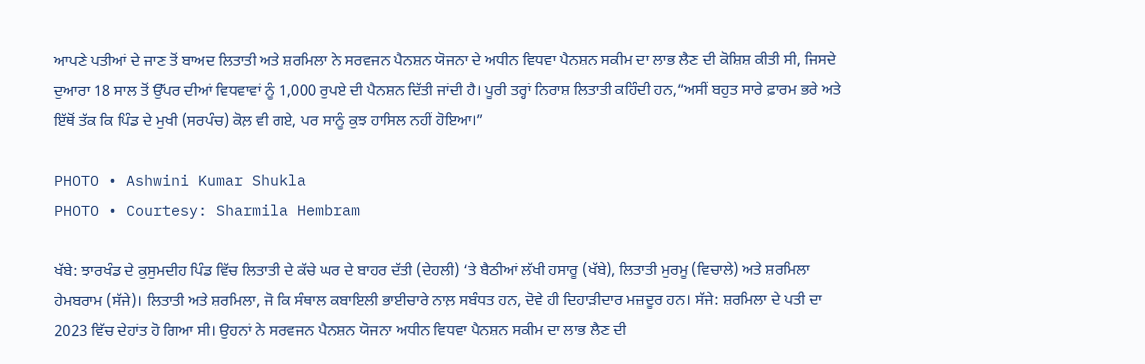ਆਪਣੇ ਪਤੀਆਂ ਦੇ ਜਾਣ ਤੋਂ ਬਾਅਦ ਲਿਤਾਤੀ ਅਤੇ ਸ਼ਰਮਿਲਾ ਨੇ ਸਰਵਜਨ ਪੈਨਸ਼ਨ ਯੋਜਨਾ ਦੇ ਅਧੀਨ ਵਿਧਵਾ ਪੈਨਸ਼ਨ ਸਕੀਮ ਦਾ ਲਾਭ ਲੈਣ ਦੀ ਕੋਸ਼ਿਸ਼ ਕੀਤੀ ਸੀ, ਜਿਸਦੇ ਦੁਆਰਾ 18 ਸਾਲ ਤੋਂ ਉੱਪਰ ਦੀਆਂ ਵਿਧਵਾਵਾਂ ਨੂੰ 1,000 ਰੁਪਏ ਦੀ ਪੈਨਸ਼ਨ ਦਿੱਤੀ ਜਾਂਦੀ ਹੈ। ਪੂਰੀ ਤਰ੍ਹਾਂ ਨਿਰਾਸ਼ ਲਿਤਾਤੀ ਕਹਿੰਦੀ ਹਨ,“ਅਸੀਂ ਬਹੁਤ ਸਾਰੇ ਫ਼ਾਰਮ ਭਰੇ ਅਤੇ ਇੱਥੋਂ ਤੱਕ ਕਿ ਪਿੰਡ ਦੇ ਮੁਖੀ (ਸਰਪੰਚ) ਕੋਲ਼ ਵੀ ਗਏ, ਪਰ ਸਾਨੂੰ ਕੁਝ ਹਾਸਿਲ ਨਹੀਂ ਹੋਇਆ।”

PHOTO • Ashwini Kumar Shukla
PHOTO • Courtesy: Sharmila Hembram

ਖੱਬੇ: ਝਾਰਖੰਡ ਦੇ ਕੁਸੁਮਦੀਹ ਪਿੰਡ ਵਿੱਚ ਲਿਤਾਤੀ ਦੇ ਕੱਚੇ ਘਰ ਦੇ ਬਾਹਰ ਦੱਤੀ (ਦੇਹਲੀ) ‘ਤੇ ਬੈਠੀਆਂ ਲੱਖੀ ਹਸਾਰੂ (ਖੱਬੇ), ਲਿਤਾਤੀ ਮੁਰਮੂ (ਵਿਚਾਲੇ) ਅਤੇ ਸ਼ਰਮਿਲਾ ਹੇਮਬਰਾਮ (ਸੱਜੇ)। ਲਿਤਾਤੀ ਅਤੇ ਸ਼ਰਮਿਲਾ, ਜੋ ਕਿ ਸੰਥਾਲ ਕਬਾਇਲੀ ਭਾਈਚਾਰੇ ਨਾਲ਼ ਸਬੰਧਤ ਹਨ, ਦੋਵੇ ਹੀ ਦਿਹਾੜੀਦਾਰ ਮਜ਼ਦੂਰ ਹਨ। ਸੱਜੇ: ਸ਼ਰਮਿਲਾ ਦੇ ਪਤੀ ਦਾ 2023 ਵਿੱਚ ਦੇਹਾਂਤ ਹੋ ਗਿਆ ਸੀ। ਉਹਨਾਂ ਨੇ ਸਰਵਜਨ ਪੈਨਸ਼ਨ ਯੋਜਨਾ ਅਧੀਨ ਵਿਧਵਾ ਪੈਨਸ਼ਨ ਸਕੀਮ ਦਾ ਲਾਭ ਲੈਣ ਦੀ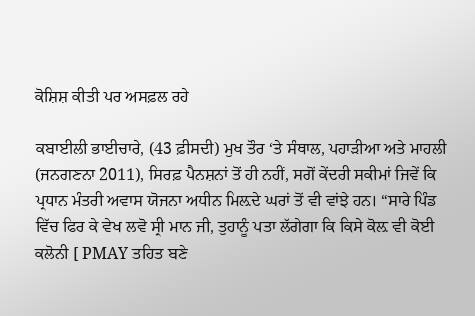ਕੋਸ਼ਿਸ਼ ਕੀਤੀ ਪਰ ਅਸਫ਼ਲ ਰਹੇ

ਕਬਾਈਲੀ ਭਾਈਚਾਰੇ, (43 ਫ਼ੀਸਦੀ) ਮੁਖ ਤੌਰ ‘ਤੇ ਸੰਥਾਲ, ਪਹਾੜੀਆ ਅਤੇ ਮਾਹਲੀ (ਜਨਗਣਨਾ 2011), ਸਿਰਫ਼ ਪੈਨਸ਼ਨਾਂ ਤੋਂ ਹੀ ਨਹੀਂ, ਸਗੋਂ ਕੇਂਦਰੀ ਸਕੀਮਾਂ ਜਿਵੇਂ ਕਿ ਪ੍ਰਧਾਨ ਮੰਤਰੀ ਅਵਾਸ ਯੋਜਨਾ ਅਧੀਨ ਮਿਲ਼ਦੇ ਘਰਾਂ ਤੋਂ ਵੀ ਵਾਂਝੇ ਹਨ। “ਸਾਰੇ ਪਿੰਡ ਵਿੱਚ ਫਿਰ ਕੇ ਵੇਖ ਲਵੋ ਸ੍ਰੀ ਮਾਨ ਜੀ, ਤੁਹਾਨੂੰ ਪਤਾ ਲੱਗੇਗਾ ਕਿ ਕਿਸੇ ਕੋਲ਼ ਵੀ ਕੋਈ ਕਲੋਨੀ [ PMAY ਤਹਿਤ ਬਣੇ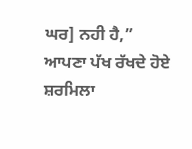ਘਰ] ਨਹੀ ਹੈ,” ਆਪਣਾ ਪੱਖ ਰੱਖਦੇ ਹੋਏ ਸ਼ਰਮਿਲਾ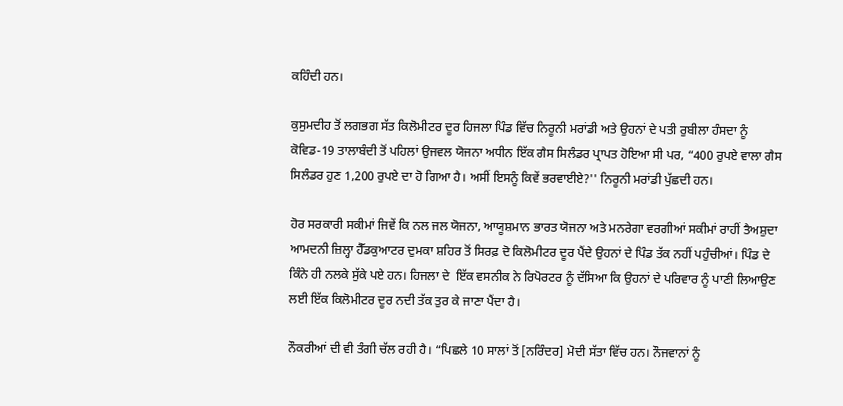ਕਹਿੰਦੀ ਹਨ।

ਕੁਸੁਮਦੀਹ ਤੋਂ ਲਗਭਗ ਸੱਤ ਕਿਲੋਮੀਟਰ ਦੂਰ ਹਿਜਲਾ ਪਿੰਡ ਵਿੱਚ ਨਿਰੂਨੀ ਮਰਾਂਡੀ ਅਤੇ ਉਹਨਾਂ ਦੇ ਪਤੀ ਰੁਬੀਲਾ ਹੰਸਦਾ ਨੂੰ ਕੋਵਿਡ-19 ਤਾਲਾਬੰਦੀ ਤੋਂ ਪਹਿਲਾਂ ਉਜਵਲ ਯੋਜਨਾ ਅਧੀਨ ਇੱਕ ਗੈਸ ਸਿਲੰਡਰ ਪ੍ਰਾਪਤ ਹੋਇਆ ਸੀ ਪਰ, “400 ਰੁਪਏ ਵਾਲਾ ਗੈਸ ਸਿਲੰਡਰ ਹੁਣ 1,200 ਰੁਪਏ ਦਾ ਹੋ ਗਿਆ ਹੈ। ਅਸੀਂ ਇਸਨੂੰ ਕਿਵੇਂ ਭਰਵਾਈਏ?'' ਨਿਰੂਨੀ ਮਰਾਂਡੀ ਪੁੱਛਦੀ ਹਨ।

ਹੋਰ ਸਰਕਾਰੀ ਸਕੀਮਾਂ ਜਿਵੇਂ ਕਿ ਨਲ ਜਲ ਯੋਜਨਾ, ਆਯੂਸ਼ਮਾਨ ਭਾਰਤ ਯੋਜਨਾ ਅਤੇ ਮਨਰੇਗਾ ਵਰਗੀਆਂ ਸਕੀਮਾਂ ਰਾਹੀਂ ਤੈਅਸ਼ੁਦਾ ਆਮਦਨੀ ਜ਼ਿਲ੍ਹਾ ਹੈੱਡਕੁਆਟਰ ਦੁਮਕਾ ਸ਼ਹਿਰ ਤੋਂ ਸਿਰਫ਼ ਦੋ ਕਿਲੋਮੀਟਰ ਦੂਰ ਪੈਂਦੇ ਉਹਨਾਂ ਦੇ ਪਿੰਡ ਤੱਕ ਨਹੀਂ ਪਹੁੰਚੀਆਂ। ਪਿੰਡ ਦੇ ਕਿੰਨੇ ਹੀ ਨਲਕੇ ਸੁੱਕੇ ਪਏ ਹਨ। ਹਿਜਲਾ ਦੇ  ਇੱਕ ਵਸਨੀਕ ਨੇ ਰਿਪੋਰਟਰ ਨੂੰ ਦੱਸਿਆ ਕਿ ਉਹਨਾਂ ਦੇ ਪਰਿਵਾਰ ਨੂੰ ਪਾਣੀ ਲਿਆਉਣ ਲਈ ਇੱਕ ਕਿਲੋਮੀਟਰ ਦੂਰ ਨਦੀ ਤੱਕ ਤੁਰ ਕੇ ਜਾਣਾ ਪੈਂਦਾ ਹੈ।

ਨੌਕਰੀਆਂ ਦੀ ਵੀ ਤੰਗੀ ਚੱਲ ਰਹੀ ਹੈ। “ਪਿਛਲੇ 10 ਸਾਲਾਂ ਤੋਂ [ਨਰਿੰਦਰ] ਮੋਦੀ ਸੱਤਾ ਵਿੱਚ ਹਨ। ਨੌਜਵਾਨਾਂ ਨੂੰ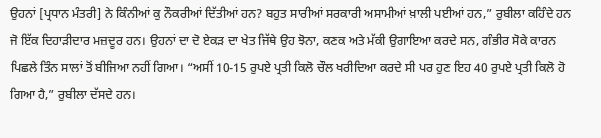ਉਹਨਾਂ [ਪ੍ਰਧਾਨ ਮੰਤਰੀ] ਨੇ ਕਿੰਨੀਆਂ ਕੁ ਨੌਕਰੀਆਂ ਦਿੱਤੀਆਂ ਹਨ? ਬਹੁਤ ਸਾਰੀਆਂ ਸਰਕਾਰੀ ਅਸਾਮੀਆਂ ਖ਼ਾਲੀ ਪਈਆਂ ਹਨ,” ਰੁਬੀਲਾ ਕਹਿੰਦੇ ਹਨ ਜੋ ਇੱਕ ਦਿਹਾੜੀਦਾਰ ਮਜ਼ਦੂਰ ਹਨ। ਉਹਨਾਂ ਦਾ ਦੋ ਏਕੜ ਦਾ ਖੇਤ ਜਿੱਥੇ ਉਹ ਝੋਨਾ, ਕਣਕ ਅਤੇ ਮੱਕੀ ਉਗਾਇਆ ਕਰਦੇ ਸਨ, ਗੰਭੀਰ ਸੋਕੇ ਕਾਰਨ ਪਿਛਲੇ ਤਿੰਨ ਸਾਲਾਂ ਤੋਂ ਬੀਜਿਆ ਨਹੀਂ ਗਿਆ। “ਅਸੀਂ 10-15 ਰੁਪਏ ਪ੍ਰਤੀ ਕਿਲੋ ਚੌਲ ਖਰੀਦਿਆ ਕਰਦੇ ਸੀ ਪਰ ਹੁਣ ਇਹ 40 ਰੁਪਏ ਪ੍ਰਤੀ ਕਿਲੋ ਹੋ ਗਿਆ ਹੈ,” ਰੁਬੀਲਾ ਦੱਸਦੇ ਹਨ।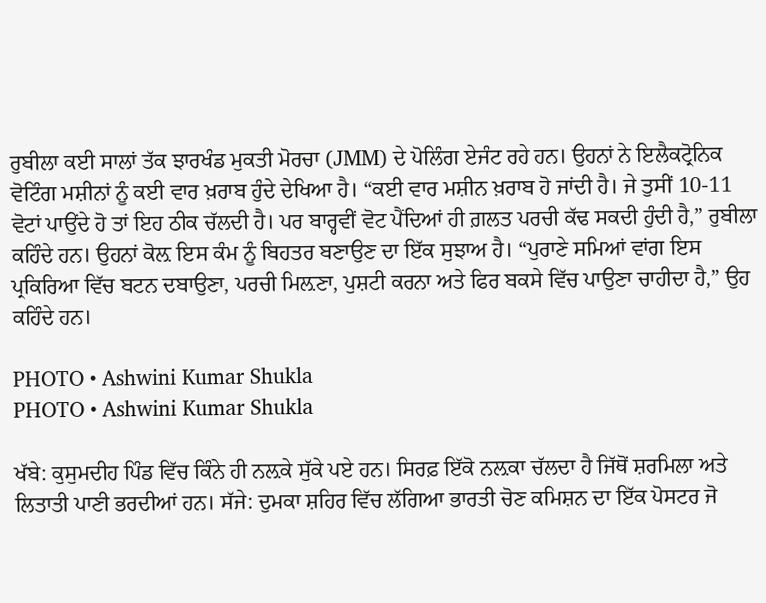ਰੁਬੀਲਾ ਕਈ ਸਾਲਾਂ ਤੱਕ ਝਾਰਖੰਡ ਮੁਕਤੀ ਮੋਰਚਾ (JMM) ਦੇ ਪੋਲਿੰਗ ਏਜੰਟ ਰਹੇ ਹਨ। ਉਹਨਾਂ ਨੇ ਇਲੈਕਟ੍ਰੋਨਿਕ ਵੋਟਿੰਗ ਮਸ਼ੀਨਾਂ ਨੂੰ ਕਈ ਵਾਰ ਖ਼ਰਾਬ ਹੁੰਦੇ ਦੇਖਿਆ ਹੈ। “ਕਈ ਵਾਰ ਮਸ਼ੀਨ ਖ਼ਰਾਬ ਹੋ ਜਾਂਦੀ ਹੈ। ਜੇ ਤੁਸੀਂ 10-11 ਵੋਟਾਂ ਪਾਉਂਦੇ ਹੋ ਤਾਂ ਇਹ ਠੀਕ ਚੱਲਦੀ ਹੈ। ਪਰ ਬਾਰ੍ਹਵੀਂ ਵੋਟ ਪੈਂਦਿਆਂ ਹੀ ਗ਼ਲਤ ਪਰਚੀ ਕੱਢ ਸਕਦੀ ਹੁੰਦੀ ਹੈ,” ਰੁਬੀਲਾ ਕਹਿੰਦੇ ਹਨ। ਉਹਨਾਂ ਕੋਲ਼ ਇਸ ਕੰਮ ਨੂੰ ਬਿਹਤਰ ਬਣਾਉਣ ਦਾ ਇੱਕ ਸੁਝਾਅ ਹੈ। “ਪੁਰਾਣੇ ਸਮਿਆਂ ਵਾਂਗ ਇਸ ਪ੍ਰਕਿਰਿਆ ਵਿੱਚ ਬਟਨ ਦਬਾਉਣਾ, ਪਰਚੀ ਮਿਲ਼ਣਾ, ਪੁਸ਼ਟੀ ਕਰਨਾ ਅਤੇ ਫਿਰ ਬਕਸੇ ਵਿੱਚ ਪਾਉਣਾ ਚਾਹੀਦਾ ਹੈ,” ਉਹ ਕਹਿੰਦੇ ਹਨ।

PHOTO • Ashwini Kumar Shukla
PHOTO • Ashwini Kumar Shukla

ਖੱਬੇ: ਕੁਸੁਮਦੀਹ ਪਿੰਡ ਵਿੱਚ ਕਿੰਨੇ ਹੀ ਨਲ਼ਕੇ ਸੁੱਕੇ ਪਏ ਹਨ। ਸਿਰਫ਼ ਇੱਕੋ ਨਲ਼ਕਾ ਚੱਲਦਾ ਹੈ ਜਿੱਥੋਂ ਸ਼ਰਮਿਲਾ ਅਤੇ ਲਿਤਾਤੀ ਪਾਣੀ ਭਰਦੀਆਂ ਹਨ। ਸੱਜੇ: ਦੁਮਕਾ ਸ਼ਹਿਰ ਵਿੱਚ ਲੱਗਿਆ ਭਾਰਤੀ ਚੋਣ ਕਮਿਸ਼ਨ ਦਾ ਇੱਕ ਪੋਸਟਰ ਜੋ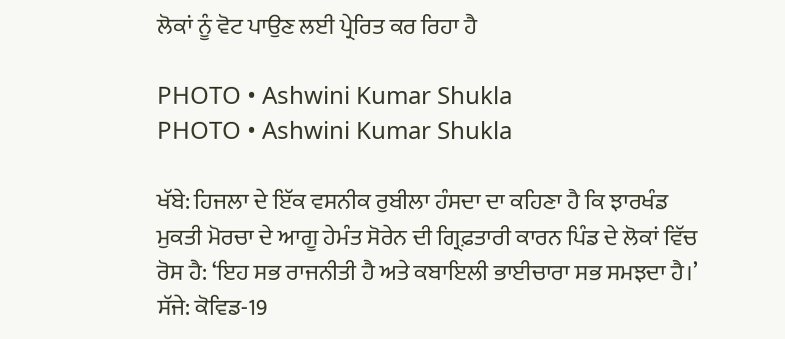ਲੋਕਾਂ ਨੂੰ ਵੋਟ ਪਾਉਣ ਲਈ ਪ੍ਰੇਰਿਤ ਕਰ ਰਿਹਾ ਹੈ

PHOTO • Ashwini Kumar Shukla
PHOTO • Ashwini Kumar Shukla

ਖੱਬੇ: ਹਿਜਲਾ ਦੇ ਇੱਕ ਵਸਨੀਕ ਰੁਬੀਲਾ ਹੰਸਦਾ ਦਾ ਕਹਿਣਾ ਹੈ ਕਿ ਝਾਰਖੰਡ ਮੁਕਤੀ ਮੋਰਚਾ ਦੇ ਆਗੂ ਹੇਮੰਤ ਸੋਰੇਨ ਦੀ ਗ੍ਰਿਫ਼ਤਾਰੀ ਕਾਰਨ ਪਿੰਡ ਦੇ ਲੋਕਾਂ ਵਿੱਚ ਰੋਸ ਹੈ: ‘ਇਹ ਸਭ ਰਾਜਨੀਤੀ ਹੈ ਅਤੇ ਕਬਾਇਲੀ ਭਾਈਚਾਰਾ ਸਭ ਸਮਝਦਾ ਹੈ।’ ਸੱਜੇ: ਕੋਵਿਡ-19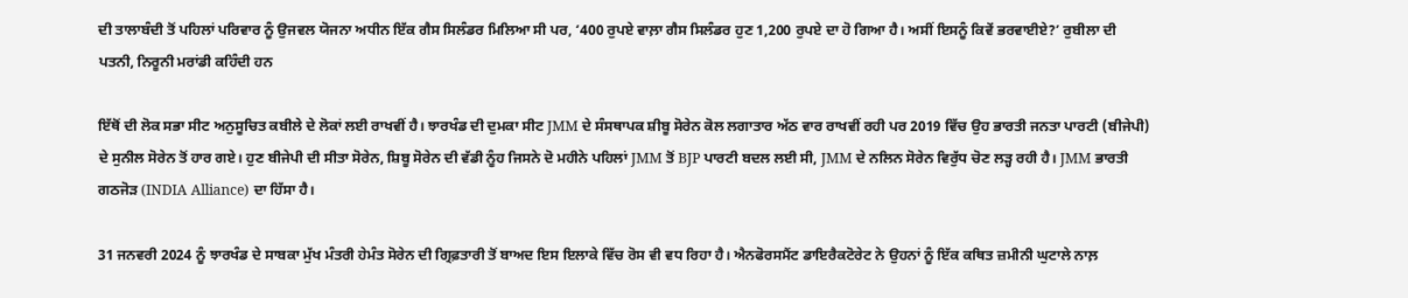ਦੀ ਤਾਲਾਬੰਦੀ ਤੋਂ ਪਹਿਲਾਂ ਪਰਿਵਾਰ ਨੂੰ ਉਜਵਲ ਯੋਜਨਾ ਅਧੀਨ ਇੱਕ ਗੈਸ ਸਿਲੰਡਰ ਮਿਲਿਆ ਸੀ ਪਰ, ‘400 ਰੁਪਏ ਵਾਲ਼ਾ ਗੈਸ ਸਿਲੰਡਰ ਹੁਣ 1,200 ਰੁਪਏ ਦਾ ਹੋ ਗਿਆ ਹੈ। ਅਸੀਂ ਇਸਨੂੰ ਕਿਵੇਂ ਭਰਵਾਈਏ?’ ਰੁਬੀਲਾ ਦੀ ਪਤਨੀ, ਨਿਰੂਨੀ ਮਰਾਂਡੀ ਕਹਿੰਦੀ ਹਨ

ਇੱਥੋਂ ਦੀ ਲੋਕ ਸਭਾ ਸੀਟ ਅਨੁਸੂਚਿਤ ਕਬੀਲੇ ਦੇ ਲੋਕਾਂ ਲਈ ਰਾਖਵੀਂ ਹੈ। ਝਾਰਖੰਡ ਦੀ ਦੁਮਕਾ ਸੀਟ JMM ਦੇ ਸੰਸਥਾਪਕ ਸ਼ੀਬੂ ਸੋਰੇਨ ਕੋਲ ਲਗਾਤਾਰ ਅੱਠ ਵਾਰ ਰਾਖਵੀਂ ਰਹੀ ਪਰ 2019 ਵਿੱਚ ਉਹ ਭਾਰਤੀ ਜਨਤਾ ਪਾਰਟੀ (ਬੀਜੇਪੀ) ਦੇ ਸੁਨੀਲ ਸੋਰੇਨ ਤੋਂ ਹਾਰ ਗਏ। ਹੁਣ ਬੀਜੇਪੀ ਦੀ ਸੀਤਾ ਸੋਰੇਨ, ਸ਼ਿਬੂ ਸੋਰੇਨ ਦੀ ਵੱਡੀ ਨੂੰਹ ਜਿਸਨੇ ਦੋ ਮਹੀਨੇ ਪਹਿਲਾਂ JMM ਤੋਂ BJP ਪਾਰਟੀ ਬਦਲ ਲਈ ਸੀ, JMM ਦੇ ਨਲਿਨ ਸੋਰੇਨ ਵਿਰੁੱਧ ਚੋਣ ਲੜ੍ਹ ਰਹੀ ਹੈ। JMM ਭਾਰਤੀ ਗਠਜੋੜ (INDIA Alliance) ਦਾ ਹਿੱਸਾ ਹੈ।

31 ਜਨਵਰੀ 2024 ਨੂੰ ਝਾਰਖੰਡ ਦੇ ਸਾਬਕਾ ਮੁੱਖ ਮੰਤਰੀ ਹੇਮੰਤ ਸੋਰੇਨ ਦੀ ਗ੍ਰਿਫ਼ਤਾਰੀ ਤੋਂ ਬਾਅਦ ਇਸ ਇਲਾਕੇ ਵਿੱਚ ਰੋਸ ਵੀ ਵਧ ਰਿਹਾ ਹੈ। ਐਨਫੋਰਸਮੈਂਟ ਡਾਇਰੈਕਟੋਰੇਟ ਨੇ ਉਹਨਾਂ ਨੂੰ ਇੱਕ ਕਥਿਤ ਜ਼ਮੀਨੀ ਘੁਟਾਲੇ ਨਾਲ਼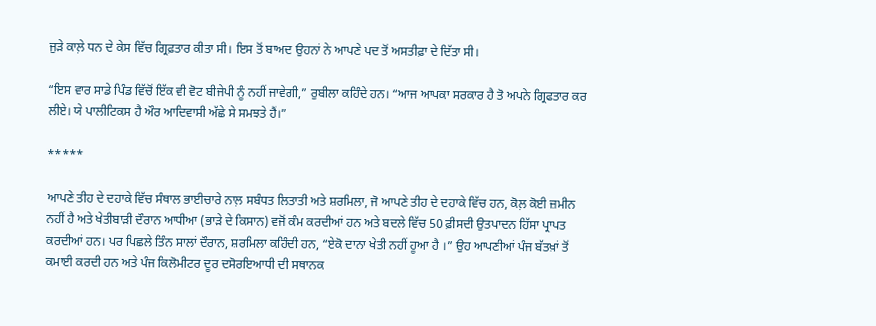ਜੁੜੇ ਕਾਲ਼ੇ ਧਨ ਦੇ ਕੇਸ ਵਿੱਚ ਗ੍ਰਿਫ਼ਤਾਰ ਕੀਤਾ ਸੀ। ਇਸ ਤੋਂ ਬਾਅਦ ਉਹਨਾਂ ਨੇ ਆਪਣੇ ਪਦ ਤੋਂ ਅਸਤੀਫ਼ਾ ਦੇ ਦਿੱਤਾ ਸੀ।

“ਇਸ ਵਾਰ ਸਾਡੇ ਪਿੰਡ ਵਿੱਚੋਂ ਇੱਕ ਵੀ ਵੋਟ ਬੀਜੇਪੀ ਨੂੰ ਨਹੀਂ ਜਾਵੇਗੀ,” ਰੁਬੀਲਾ ਕਹਿੰਦੇ ਹਨ। “ਆਜ ਆਪਕਾ ਸਰਕਾਰ ਹੈ ਤੋ ਅਪਨੇ ਗ੍ਰਿਫਤਾਰ ਕਰ ਲੀਏ। ਯੇ ਪਾਲੀਟਿਕਸ ਹੈ ਔਰ ਆਦਿਵਾਸੀ ਅੱਛੇ ਸੇ ਸਮਝਤੇ ਹੈਂ।”

*****

ਆਪਣੇ ਤੀਹ ਦੇ ਦਹਾਕੇ ਵਿੱਚ ਸੰਥਾਲ ਭਾਈਚਾਰੇ ਨਾਲ਼ ਸਬੰਧਤ ਲਿਤਾਤੀ ਅਤੇ ਸ਼ਰਮਿਲਾ, ਜੋ ਆਪਣੇ ਤੀਹ ਦੇ ਦਹਾਕੇ ਵਿੱਚ ਹਨ, ਕੋਲ਼ ਕੋਈ ਜ਼ਮੀਨ ਨਹੀਂ ਹੈ ਅਤੇ ਖੇਤੀਬਾੜੀ ਦੌਰਾਨ ਆਧੀਆ (ਭਾੜੇ ਦੇ ਕਿਸਾਨ) ਵਜੋਂ ਕੰਮ ਕਰਦੀਆਂ ਹਨ ਅਤੇ ਬਦਲੇ ਵਿੱਚ 50 ਫ਼ੀਸਦੀ ਉਤਪਾਦਨ ਹਿੱਸਾ ਪ੍ਰਾਪਤ ਕਰਦੀਆਂ ਹਨ। ਪਰ ਪਿਛਲੇ ਤਿੰਨ ਸਾਲਾਂ ਦੌਰਾਨ, ਸ਼ਰਮਿਲਾ ਕਹਿੰਦੀ ਹਨ, “ਏਕੋ ਦਾਨਾ ਖੇਤੀ ਨਹੀਂ ਹੂਆ ਹੈ ।” ਉਹ ਆਪਣੀਆਂ ਪੰਜ ਬੱਤਖ਼ਾਂ ਤੋਂ ਕਮਾਈ ਕਰਦੀ ਹਨ ਅਤੇ ਪੰਜ ਕਿਲੋਮੀਟਰ ਦੂਰ ਦਸੋਰਇਆਧੀ ਦੀ ਸਥਾਨਕ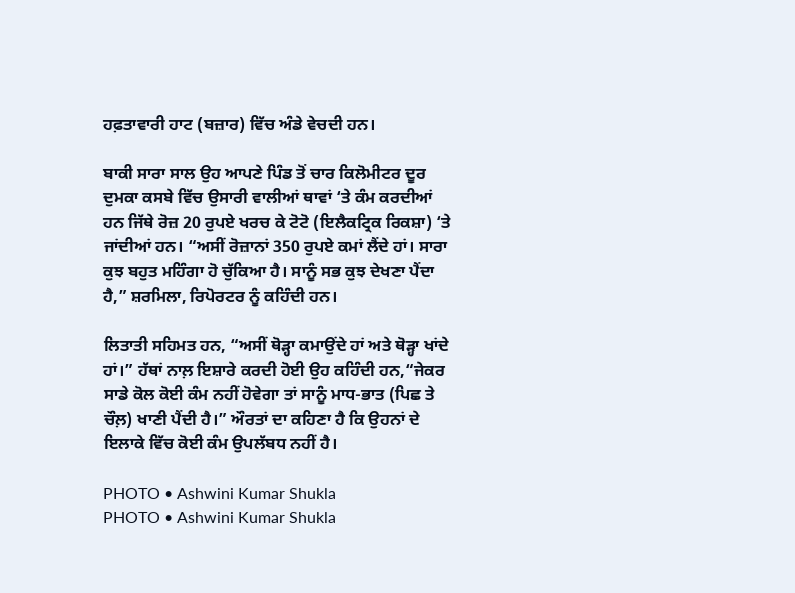ਹਫ਼ਤਾਵਾਰੀ ਹਾਟ (ਬਜ਼ਾਰ) ਵਿੱਚ ਅੰਡੇ ਵੇਚਦੀ ਹਨ।

ਬਾਕੀ ਸਾਰਾ ਸਾਲ ਉਹ ਆਪਣੇ ਪਿੰਡ ਤੋਂ ਚਾਰ ਕਿਲੋਮੀਟਰ ਦੂਰ ਦੁਮਕਾ ਕਸਬੇ ਵਿੱਚ ਉਸਾਰੀ ਵਾਲੀਆਂ ਥਾਵਾਂ ‘ਤੇ ਕੰਮ ਕਰਦੀਆਂ ਹਨ ਜਿੱਥੇ ਰੋਜ਼ 20 ਰੁਪਏ ਖਰਚ ਕੇ ਟੋਟੋ (ਇਲੈਕਟ੍ਰਿਕ ਰਿਕਸ਼ਾ) ‘ਤੇ ਜਾਂਦੀਆਂ ਹਨ। “ਅਸੀਂ ਰੋਜ਼ਾਨਾਂ 350 ਰੁਪਏ ਕਮਾਂ ਲੈਂਦੇ ਹਾਂ। ਸਾਰਾ ਕੁਝ ਬਹੁਤ ਮਹਿੰਗਾ ਹੋ ਚੁੱਕਿਆ ਹੈ। ਸਾਨੂੰ ਸਭ ਕੁਝ ਦੇਖਣਾ ਪੈਂਦਾ ਹੈ,” ਸ਼ਰਮਿਲਾ, ਰਿਪੋਰਟਰ ਨੂੰ ਕਹਿੰਦੀ ਹਨ।

ਲਿਤਾਤੀ ਸਹਿਮਤ ਹਨ, “ਅਸੀਂ ਥੋੜ੍ਹਾ ਕਮਾਉਂਦੇ ਹਾਂ ਅਤੇ ਥੋੜ੍ਹਾ ਖਾਂਦੇ ਹਾਂ।” ਹੱਥਾਂ ਨਾਲ਼ ਇਸ਼ਾਰੇ ਕਰਦੀ ਹੋਈ ਉਹ ਕਹਿੰਦੀ ਹਨ,“ਜੇਕਰ ਸਾਡੇ ਕੋਲ ਕੋਈ ਕੰਮ ਨਹੀਂ ਹੋਵੇਗਾ ਤਾਂ ਸਾਨੂੰ ਮਾਧ-ਭਾਤ (ਪਿਛ ਤੇ ਚੌਲ਼) ਖਾਣੀ ਪੈਂਦੀ ਹੈ।” ਔਰਤਾਂ ਦਾ ਕਹਿਣਾ ਹੈ ਕਿ ਉਹਨਾਂ ਦੇ ਇਲਾਕੇ ਵਿੱਚ ਕੋਈ ਕੰਮ ਉਪਲੱਬਧ ਨਹੀਂ ਹੈ।

PHOTO • Ashwini Kumar Shukla
PHOTO • Ashwini Kumar Shukla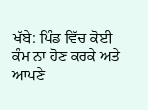ਖੱਬੇ: ਪਿੰਡ ਵਿੱਚ ਕੋਈ ਕੰਮ ਨਾ ਹੋਣ ਕਰਕੇ ਅਤੇ ਆਪਣੇ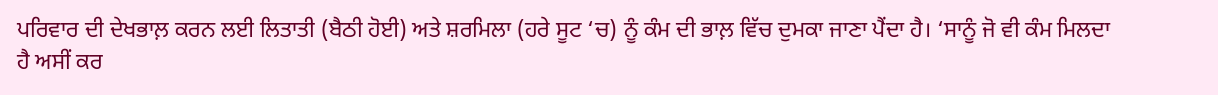ਪਰਿਵਾਰ ਦੀ ਦੇਖਭਾਲ਼ ਕਰਨ ਲਈ ਲਿਤਾਤੀ (ਬੈਠੀ ਹੋਈ) ਅਤੇ ਸ਼ਰਮਿਲਾ (ਹਰੇ ਸੂਟ ‘ਚ) ਨੂੰ ਕੰਮ ਦੀ ਭਾਲ਼ ਵਿੱਚ ਦੁਮਕਾ ਜਾਣਾ ਪੈਂਦਾ ਹੈ। ‘ਸਾਨੂੰ ਜੋ ਵੀ ਕੰਮ ਮਿਲਦਾ ਹੈ ਅਸੀਂ ਕਰ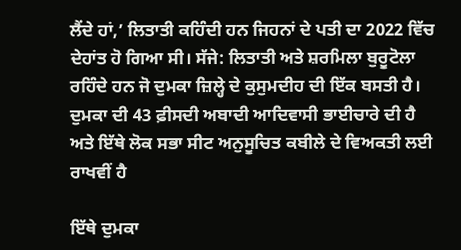ਲੈਂਦੇ ਹਾਂ,’ ਲਿਤਾਤੀ ਕਹਿੰਦੀ ਹਨ ਜਿਹਨਾਂ ਦੇ ਪਤੀ ਦਾ 2022 ਵਿੱਚ ਦੇਹਾਂਤ ਹੋ ਗਿਆ ਸੀ। ਸੱਜੇ: ਲਿਤਾਤੀ ਅਤੇ ਸ਼ਰਮਿਲਾ ਬੁਰੂਟੋਲਾ ਰਹਿੰਦੇ ਹਨ ਜੋ ਦੁਮਕਾ ਜ਼ਿਲ੍ਹੇ ਦੇ ਕੁਸੁਮਦੀਹ ਦੀ ਇੱਕ ਬਸਤੀ ਹੈ। ਦੁਮਕਾ ਦੀ 43 ਫ਼ੀਸਦੀ ਅਬਾਦੀ ਆਦਿਵਾਸੀ ਭਾਈਚਾਰੇ ਦੀ ਹੈ ਅਤੇ ਇੱਥੇ ਲੋਕ ਸਭਾ ਸੀਟ ਅਨੁਸੂਚਿਤ ਕਬੀਲੇ ਦੇ ਵਿਅਕਤੀ ਲਈ ਰਾਖਵੀਂ ਹੈ

ਇੱਥੇ ਦੁਮਕਾ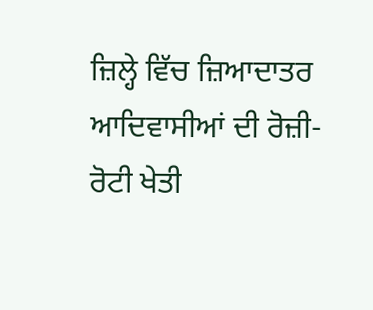ਜ਼ਿਲ੍ਹੇ ਵਿੱਚ ਜ਼ਿਆਦਾਤਰ ਆਦਿਵਾਸੀਆਂ ਦੀ ਰੋਜ਼ੀ-ਰੋਟੀ ਖੇਤੀ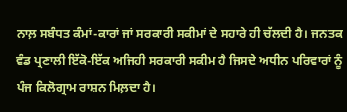ਨਾਲ਼ ਸਬੰਧਤ ਕੰਮਾਂ-ਕਾਰਾਂ ਜਾਂ ਸਰਕਾਰੀ ਸਕੀਮਾਂ ਦੇ ਸਹਾਰੇ ਹੀ ਚੱਲਦੀ ਹੈ। ਜਨਤਕ ਵੰਡ ਪ੍ਰਣਾਲੀ ਇੱਕੋ-ਇੱਕ ਅਜਿਹੀ ਸਰਕਾਰੀ ਸਕੀਮ ਹੈ ਜਿਸਦੇ ਅਧੀਨ ਪਰਿਵਾਰਾਂ ਨੂੰ ਪੰਜ ਕਿਲੋਗ੍ਰਾਮ ਰਾਸ਼ਨ ਮਿਲ਼ਦਾ ਹੈ।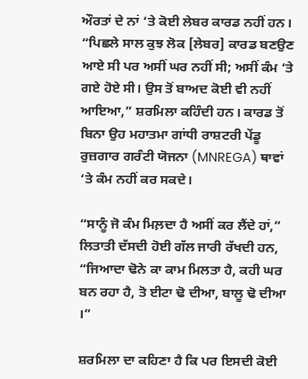ਔਰਤਾਂ ਦੇ ਨਾਂ ‘ਤੇ ਕੋਈ ਲੇਬਰ ਕਾਰਡ ਨਹੀਂ ਹਨ। “ਪਿਛਲੇ ਸਾਲ ਕੁਝ ਲੋਕ [ਲੇਬਰ] ਕਾਰਡ ਬਣਉਣ ਆਏ ਸੀ ਪਰ ਅਸੀਂ ਘਰ ਨਹੀਂ ਸੀ; ਅਸੀਂ ਕੰਮ ‘ਤੇ ਗਏ ਹੋਏ ਸੀ। ਉਸ ਤੋਂ ਬਾਅਦ ਕੋਈ ਵੀ ਨਹੀਂ ਆਇਆ,” ਸ਼ਰਮਿਲਾ ਕਹਿੰਦੀ ਹਨ। ਕਾਰਡ ਤੋਂ ਬਿਨਾ ਉਹ ਮਹਾਤਮਾ ਗਾਂਧੀ ਰਾਸ਼ਟਰੀ ਪੇਂਡੂ ਰੁਜ਼ਗਾਰ ਗਰੰਟੀ ਯੋਜਨਾ (MNREGA) ਥਾਵਾਂ ‘ਤੇ ਕੰਮ ਨਹੀਂ ਕਰ ਸਕਦੇ।

“ਸਾਨੂੰ ਜੋ ਕੰਮ ਮਿਲ਼ਦਾ ਹੈ ਅਸੀਂ ਕਰ ਲੈਂਦੇ ਹਾਂ,” ਲਿਤਾਤੀ ਦੱਸਦੀ ਹੋਈ ਗੱਲ ਜਾਰੀ ਰੱਖਦੀ ਹਨ, “ਜਿਆਦਾ ਢੋਨੇ ਕਾ ਕਾਮ ਮਿਲਤਾ ਹੈ, ਕਹੀ ਘਰ ਬਨ ਰਹਾ ਹੈ, ਤੋ ਈਟਾ ਢੋ ਦੀਆ, ਬਾਲੂ ਢੋ ਦੀਆ ।”

ਸ਼ਰਮਿਲਾ ਦਾ ਕਹਿਣਾ ਹੈ ਕਿ ਪਰ ਇਸਦੀ ਕੋਈ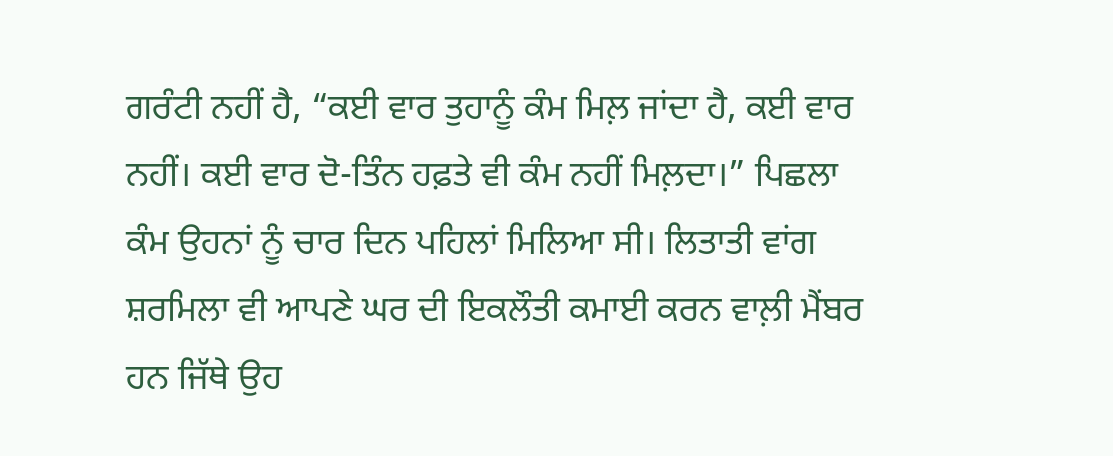ਗਰੰਟੀ ਨਹੀਂ ਹੈ, “ਕਈ ਵਾਰ ਤੁਹਾਨੂੰ ਕੰਮ ਮਿਲ਼ ਜਾਂਦਾ ਹੈ, ਕਈ ਵਾਰ ਨਹੀਂ। ਕਈ ਵਾਰ ਦੋ-ਤਿੰਨ ਹਫ਼ਤੇ ਵੀ ਕੰਮ ਨਹੀਂ ਮਿਲ਼ਦਾ।” ਪਿਛਲਾ ਕੰਮ ਉਹਨਾਂ ਨੂੰ ਚਾਰ ਦਿਨ ਪਹਿਲਾਂ ਮਿਲਿਆ ਸੀ। ਲਿਤਾਤੀ ਵਾਂਗ ਸ਼ਰਮਿਲਾ ਵੀ ਆਪਣੇ ਘਰ ਦੀ ਇਕਲੌਤੀ ਕਮਾਈ ਕਰਨ ਵਾਲ਼ੀ ਮੈਂਬਰ ਹਨ ਜਿੱਥੇ ਉਹ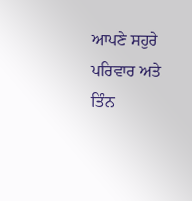ਆਪਣੇ ਸਹੁਰੇ ਪਰਿਵਾਰ ਅਤੇ ਤਿੰਨ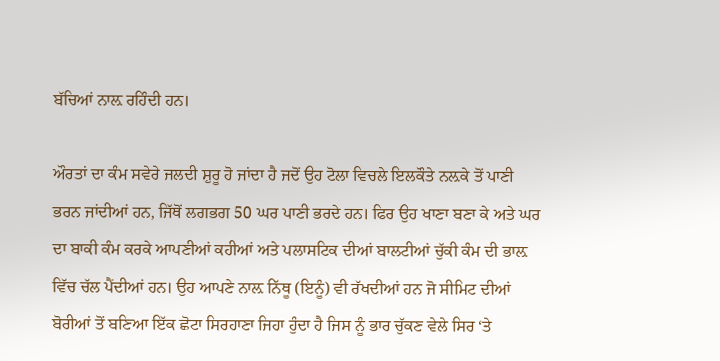ਬੱਚਿਆਂ ਨਾਲ਼ ਰਹਿੰਦੀ ਹਨ।

ਔਰਤਾਂ ਦਾ ਕੰਮ ਸਵੇਰੇ ਜਲਦੀ ਸ਼ੁਰੂ ਹੋ ਜਾਂਦਾ ਹੈ ਜਦੋਂ ਉਹ ਟੋਲਾ ਵਿਚਲੇ ਇਲਕੌਤੇ ਨਲ਼ਕੇ ਤੋਂ ਪਾਣੀ ਭਰਨ ਜਾਂਦੀਆਂ ਹਨ, ਜਿੱਥੋਂ ਲਗਭਗ 50 ਘਰ ਪਾਣੀ ਭਰਦੇ ਹਨ। ਫਿਰ ਉਹ ਖਾਣਾ ਬਣਾ ਕੇ ਅਤੇ ਘਰ ਦਾ ਬਾਕੀ ਕੰਮ ਕਰਕੇ ਆਪਣੀਆਂ ਕਹੀਆਂ ਅਤੇ ਪਲਾਸਟਿਕ ਦੀਆਂ ਬਾਲਟੀਆਂ ਚੁੱਕੀ ਕੰਮ ਦੀ ਭਾਲ਼ ਵਿੱਚ ਚੱਲ ਪੈਂਦੀਆਂ ਹਨ। ਉਹ ਆਪਣੇ ਨਾਲ਼ ਨਿੱਥੂ (ਇਨੂੰ) ਵੀ ਰੱਖਦੀਆਂ ਹਨ ਜੋ ਸੀਮਿਟ ਦੀਆਂ ਬੋਰੀਆਂ ਤੋਂ ਬਣਿਆ ਇੱਕ ਛੋਟਾ ਸਿਰਹਾਣਾ ਜਿਹਾ ਹੁੰਦਾ ਹੈ ਜਿਸ ਨੂੰ ਭਾਰ ਚੁੱਕਣ ਵੇਲੇ ਸਿਰ ‘ਤੇ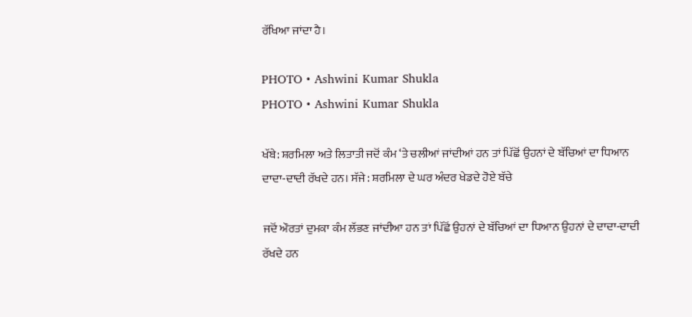ਰੱਖਿਆ ਜਾਂਦਾ ਹੈ।

PHOTO • Ashwini Kumar Shukla
PHOTO • Ashwini Kumar Shukla

ਖੱਬੇ: ਸ਼ਰਮਿਲਾ ਅਤੇ ਲਿਤਾਤੀ ਜਦੋਂ ਕੰਮ ‘ਤੇ ਚਲੀਆਂ ਜਾਂਦੀਆਂ ਹਨ ਤਾਂ ਪਿੱਛੋਂ ਉਹਨਾਂ ਦੇ ਬੱਚਿਆਂ ਦਾ ਧਿਆਨ ਦਾਦਾ-ਦਾਦੀ ਰੱਖਦੇ ਹਨ। ਸੱਜੇ: ਸ਼ਰਮਿਲਾ ਦੇ ਘਰ ਅੰਦਰ ਖੇਡਦੇ ਹੋਏ ਬੱਚੇ

ਜਦੋਂ ਔਰਤਾਂ ਦੁਮਕਾ ਕੰਮ ਲੱਭਣ ਜਾਂਦੀਆ ਹਨ ਤਾਂ ਪਿੱਛੋਂ ਉਹਨਾਂ ਦੇ ਬੱਚਿਆਂ ਦਾ ਧਿਆਨ ਉਹਨਾਂ ਦੇ ਦਾਦਾ-ਦਾਦੀ ਰੱਖਦੇ ਹਨ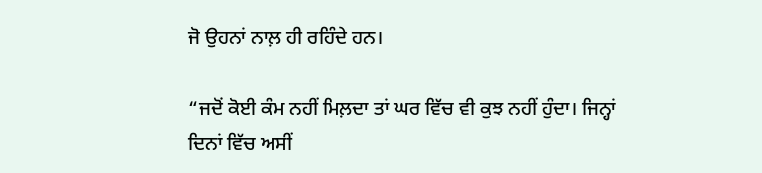ਜੋ ਉਹਨਾਂ ਨਾਲ਼ ਹੀ ਰਹਿੰਦੇ ਹਨ।

“ਜਦੋਂ ਕੋਈ ਕੰਮ ਨਹੀਂ ਮਿਲ਼ਦਾ ਤਾਂ ਘਰ ਵਿੱਚ ਵੀ ਕੁਝ ਨਹੀਂ ਹੁੰਦਾ। ਜਿਨ੍ਹਾਂ ਦਿਨਾਂ ਵਿੱਚ ਅਸੀਂ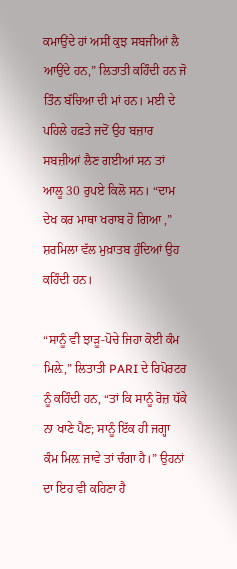ਕਮਾਉਂਦੇ ਹਾਂ ਅਸੀਂ ਕੁਝ ਸਬਜੀਆਂ ਲੈ ਆਉਂਦੇ ਹਨ,” ਲਿਤਾਤੀ ਕਹਿੰਦੀ ਹਨ ਜੋ ਤਿੰਨ ਬੱਚਿਆ ਦੀ ਮਾਂ ਹਨ। ਮਈ ਦੇ ਪਹਿਲੇ ਹਫ਼ਤੇ ਜਦੋਂ ਉਹ ਬਜ਼ਾਰ ਸਬਜ਼ੀਆਂ ਲੈਣ ਗਈਆਂ ਸਨ ਤਾਂ ਆਲੂ 30 ਰੁਪਏ ਕਿਲੋ ਸਨ। “ਦਾਮ ਦੇਖ ਕਰ ਮਾਥਾ ਖਰਾਬ ਹੋ ਗਿਆ ,” ਸ਼ਰਮਿਲਾ ਵੱਲ ਮੁਖ਼ਾਤਬ ਹੁੰਦਿਆਂ ਉਹ ਕਹਿੰਦੀ ਹਨ।

“ਸਾਨੂੰ ਵੀ ਝਾੜੂ-ਪੋਚੇ ਜਿਹਾ ਕੋਈ ਕੰਮ ਮਿਲ਼ੇ,” ਲਿਤਾਤੀ PARI ਦੇ ਰਿਪੋਰਟਰ ਨੂੰ ਕਹਿੰਦੀ ਹਨ, “ਤਾਂ ਕਿ ਸਾਨੂੰ ਰੋਜ਼ ਧੱਕੇ ਨਾ ਖਾਣੇ ਪੈਣ; ਸਾਨੂੰ ਇੱਕ ਹੀ ਜਗ੍ਹਾ ਕੰਮ ਮਿਲ਼ ਜਾਵੇ ਤਾਂ ਚੰਗਾ ਹੈ।” ਉਹਨਾਂ ਦਾ ਇਹ ਵੀ ਕਹਿਣਾ ਹੈ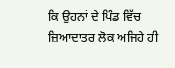ਕਿ ਉਹਨਾਂ ਦੇ ਪਿੰਡ ਵਿੱਚ ਜ਼ਿਆਦਾਤਰ ਲੋਕ ਅਜਿਹੇ ਹੀ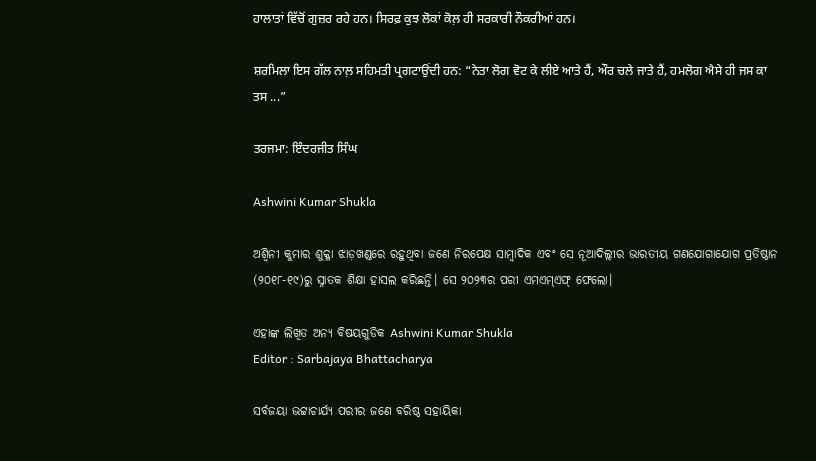ਹਾਲਾਤਾਂ ਵਿੱਚੋਂ ਗੁਜ਼ਰ ਰਹੇ ਹਨ। ਸਿਰਫ਼ ਕੁਝ ਲੋਕਾਂ ਕੋਲ਼ ਹੀ ਸਰਕਾਰੀ ਨੌਕਰੀਆਂ ਹਨ।

ਸ਼ਰਮਿਲਾ ਇਸ ਗੱਲ ਨਾਲ਼ ਸਹਿਮਤੀ ਪ੍ਰਗਟਾਉਂਦੀ ਹਨ: “ਨੇਤਾ ਲੋਗ ਵੋਟ ਕੇ ਲੀਏ ਆਤੇ ਹੈਂ, ਔਰ ਚਲੇ ਜਾਤੇ ਹੈਂ, ਹਮਲੋਗ ਐਸੇ ਹੀ ਜਸ ਕਾ ਤਸ ...”

ਤਰਜਮਾ: ਇੰਦਰਜੀਤ ਸਿੰਘ

Ashwini Kumar Shukla

ଅଶ୍ୱିନୀ କୁମାର ଶୁକ୍ଳା ଝାଡ଼ଖଣ୍ଡରେ ରହୁଥିବା ଜଣେ ନିରପେକ୍ଷ ସାମ୍ବାଦିକ ଏବଂ ସେ ନୂଆଦିଲ୍ଲୀର ଭାରତୀୟ ଗଣଯୋଗାଯୋଗ ପ୍ରତିଷ୍ଠାନ (୨୦୧୮-୧୯)ରୁ ସ୍ନାତକ ଶିକ୍ଷା ହାସଲ କରିଛନ୍ତି। ସେ ୨୦୨୩ର ପରୀ ଏମଏମ୍ଏଫ୍ ଫେଲୋ।

ଏହାଙ୍କ ଲିଖିତ ଅନ୍ୟ ବିଷୟଗୁଡିକ Ashwini Kumar Shukla
Editor : Sarbajaya Bhattacharya

ସର୍ବଜୟା ଭଟ୍ଟାଚାର୍ଯ୍ୟ ପରୀର ଜଣେ ବରିଷ୍ଠ ସହାୟିକା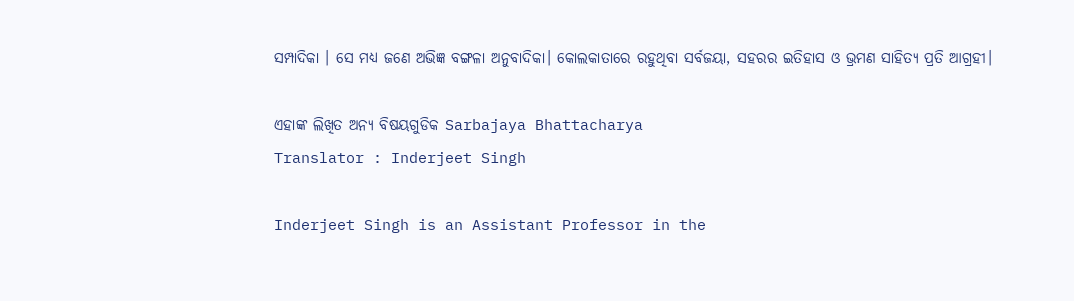ସମ୍ପାଦିକା । ସେ ମଧ୍ୟ ଜଣେ ଅଭିଜ୍ଞ ବଙ୍ଗଳା ଅନୁବାଦିକା। କୋଲକାତାରେ ରହୁଥିବା ସର୍ବଜୟା, ସହରର ଇତିହାସ ଓ ଭ୍ରମଣ ସାହିତ୍ୟ ପ୍ରତି ଆଗ୍ରହୀ।

ଏହାଙ୍କ ଲିଖିତ ଅନ୍ୟ ବିଷୟଗୁଡିକ Sarbajaya Bhattacharya
Translator : Inderjeet Singh

Inderjeet Singh is an Assistant Professor in the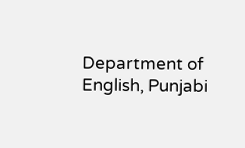Department of English, Punjabi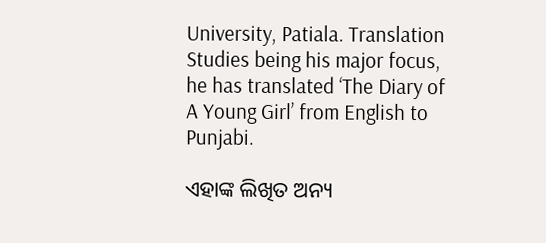University, Patiala. Translation Studies being his major focus, he has translated ‘The Diary of A Young Girl’ from English to Punjabi.

ଏହାଙ୍କ ଲିଖିତ ଅନ୍ୟ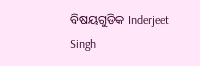ବିଷୟଗୁଡିକ Inderjeet Singh